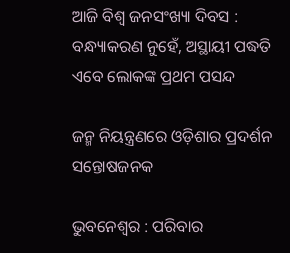ଆଜି ବିଶ୍ୱ ଜନସଂଖ୍ୟା ଦିବସ : ବନ୍ଧ୍ୟାକରଣ ନୁହେଁ, ଅସ୍ଥାୟୀ ପଦ୍ଧତି ଏବେ ଲୋକଙ୍କ ପ୍ରଥମ ପସନ୍ଦ

ଜନ୍ମ ନିୟନ୍ତ୍ରଣରେ ଓଡ଼ିଶାର ପ୍ରଦର୍ଶନ ସନ୍ତୋଷଜନକ

ଭୁବନେଶ୍ୱର : ପରିବାର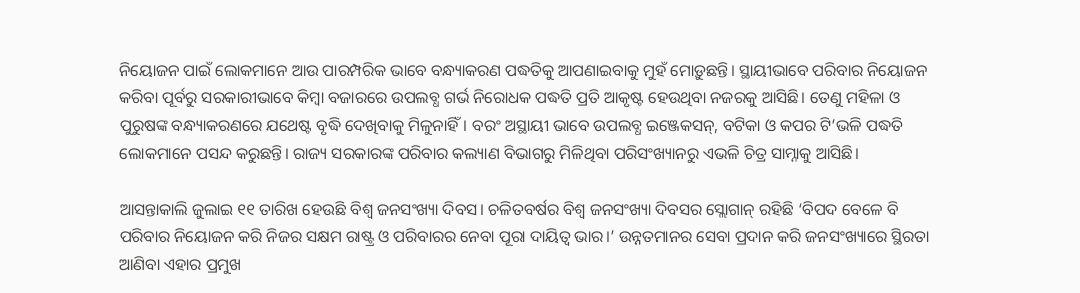ନିୟୋଜନ ପାଇଁ ଲୋକମାନେ ଆଉ ପାରମ୍ପରିକ ଭାବେ ବନ୍ଧ୍ୟାକରଣ ପଦ୍ଧତିକୁ ଆପଣାଇବାକୁ ମୁହଁ ମୋଡ଼ୁଛନ୍ତି। ସ୍ଥାୟୀଭାବେ ପରିବାର ନିୟୋଜନ କରିବା ପୂର୍ବରୁ ସରକାରୀଭାବେ କିମ୍ବା ବଜାରରେ ଉପଲବ୍ଧ ଗର୍ଭ ନିରୋଧକ ପଦ୍ଧତି ପ୍ରତି ଆକୃଷ୍ଟ ହେଉଥିବା ନଜରକୁ ଆସିଛି। ତେଣୁ ମହିଳା ଓ ପୁରୁଷଙ୍କ ବନ୍ଧ୍ୟାକରଣରେ ଯଥେଷ୍ଟ ବୃଦ୍ଧି ଦେଖିବାକୁ ମିଳୁନାହିଁ। ବରଂ ଅସ୍ଥାୟୀ ଭାବେ ଉପଲବ୍ଧ ଇଞ୍ଜେକସନ୍, ବଟିକା ଓ କପର ଟି’ଭଳି ପଦ୍ଧତି ଲୋକମ‌ାନେ ପସନ୍ଦ କରୁଛନ୍ତି। ରାଜ୍ୟ ସରକାରଙ୍କ ପରିବାର କଲ୍ୟାଣ ବିଭାଗରୁ ମିଳିଥିବା ପରିସଂଖ୍ୟାନରୁ ଏଭଳି ଚିତ୍ର ସାମ୍ନାକୁ ଆସିଛି।

ଆସନ୍ତାକାଲି ଜୁଲାଇ ୧୧ ତାରିଖ ହେଉଛି ବିଶ୍ବ ଜନସଂଖ୍ୟା ଦିବସ। ଚଳିତବର୍ଷର ବିଶ୍ବ ଜନସଂଖ୍ୟା ଦିବସର ସ୍ଲୋଗାନ୍ ରହିଛି ‘ବିପଦ ବେଳେ ବି ପରିବାର ନିୟୋଜନ କରି ନିଜର ସକ୍ଷମ ରାଷ୍ଟ୍ର ଓ ପରିବାରର ନେବା ପୂରା ଦାୟିତ୍ବ ଭାର।’ ଉନ୍ନତମାନର ସେବା ପ୍ରଦାନ କରି ଜନସଂଖ୍ୟାରେ ସ୍ଥିରତା ଆଣିବା ଏହାର ପ୍ରମୁଖ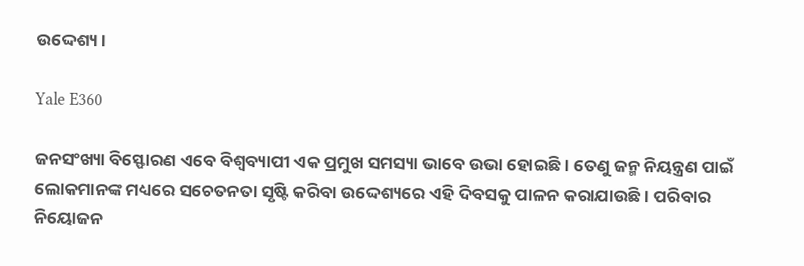ଉଦ୍ଦେଶ୍ୟ।

Yale E360

ଜନସଂଖ୍ୟା ବିସ୍ଫୋରଣ ଏବେ ବିଶ୍ବବ୍ୟାପୀ ଏକ ପ୍ରମୁଖ ସମସ୍ୟା ଭାବେ ଉଭା ହୋଇଛି। ତେଣୁ ଜନ୍ମ ନିୟନ୍ତ୍ରଣ ପାଇଁ ଲୋକମାନଙ୍କ ମଧ୍ୟରେ ସଚେତନତା ସୃଷ୍ଟି କରିବା ଉଦ୍ଦେଶ୍ୟରେ ଏହି ଦିବସକୁ ପାଳନ କରାଯାଉଛି। ପରିବାର ନିୟୋଜନ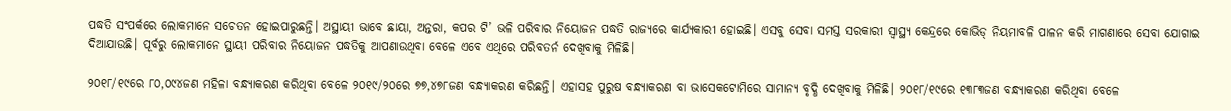ପଦ୍ଧତି ସଂପର୍କରେ ଲୋକମାନେ ସଚେତନ ହୋଇପାରୁଛନ୍ତି। ଅସ୍ଥାୟୀ ଭାବେ ଛାୟା, ଅନ୍ତରା, କପର ଟି’ ଭଳି ପରିବାର ନିୟୋଜନ ପଦ୍ଧତି ରାଜ୍ୟରେ କାର୍ଯ୍ୟକାରୀ ହୋଇଛି। ଏସବୁ ସେବା ସମସ୍ତ ସରକାରୀ ସ୍ବାସ୍ଥ୍ୟ କେନ୍ଦ୍ରରେ କୋଭିଡ୍‌ ନିୟମାବଳି ପାଳନ କରି ମାଗଣାରେ ସେବା ଯୋଗାଇ ଦିଆଯାଉଛି। ପୂର୍ବରୁ ଲୋକମାନେ ସ୍ଥାୟୀ ପରିବାର ନିୟୋଜନ ପଦ୍ଧତିକୁ ଆପଣାଉଥିବା ବେଳେ ଏବେ ଏଥିରେ ପରିବତର୍ନ ଦେଖିବାକୁ ମିଳିଛି।

୨୦୧୮/୧୯ରେ ୮୦,୦୯୪ଜଣ ମହିଳା ବନ୍ଧ୍ୟାକରଣ କରିଥିବା ବେଳେ ୨୦୧୯/୨୦ରେ ୭୭,୪୭୮ଜଣ ବନ୍ଧ୍ୟାକରଣ କରିଛନ୍ତି। ଏହାସହ ପୁରୁଷ ବନ୍ଧ୍ୟାକରଣ ବା ଭାସେକଟୋମିରେ ସାମାନ୍ୟ ବୃଦ୍ଧି ଦେଖିବାକୁ ମିଳିଛି। ୨୦୧୮/୧୯ରେ ୧୩୮୩ଜଣ ବନ୍ଧ୍ୟାକରଣ କରିଥିବା ବେଳେ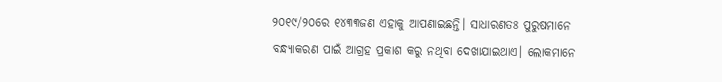୨୦୧୯/୨୦ରେ ୧୪୩୩ଜଣ ଏହାକୁ ଆପଣାଇଛନ୍ତି। ସାଧାରଣତଃ ପୁରୁଷମାନେ ବନ୍ଧ୍ୟାକରଣ ପାଇଁ ଆଗ୍ରହ ପ୍ରକାଶ କରୁ ନଥିବା ଦେଖାଯାଇଥାଏ। ଲୋକମାନେ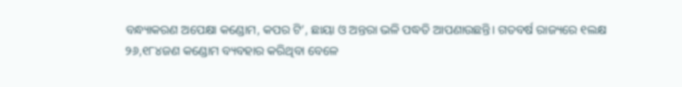ବନ୍ଧ୍ୟାକରଣ ଅପେକ୍ଷା କଣ୍ଡୋମ, କପର ଟି’, ଛାୟା ଓ ଅନ୍ତରା ଭଳି ପଦ୍ଧତି ଆପଣାଉଛନ୍ତି। ଗତବର୍ଷ ରାଜ୍ୟରେ ୧ଲକ୍ଷ ୨୬,୧୮୪ଜଣ କଣ୍ଡୋମ ବ୍ୟବହାର କରିଥିବା ବେଳେ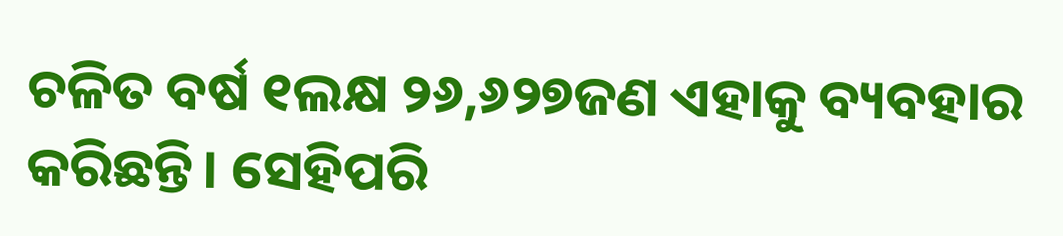ଚଳିତ ବର୍ଷ ୧ଲକ୍ଷ ୨୬,୬୨୭ଜଣ ଏହାକୁ ବ୍ୟବହାର କରିଛନ୍ତି। ସେହିପରି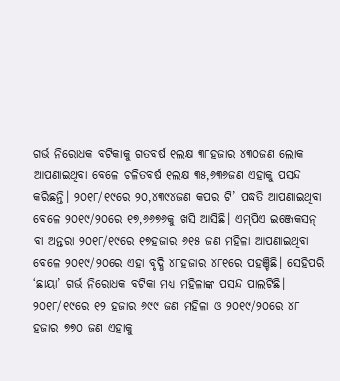ଗର୍ଭ ନିରୋଧକ ବଟିକାକୁ ଗତବର୍ଷ ୧ଲକ୍ଷ ୩୮ହଜାର ୪୩୦ଜଣ ଲୋକ ଆପଣାଇଥିବା ବେଳେ ଚଳିତବର୍ଷ ୧ଲକ୍ଷ ୩୫,୬୩୬ଜଣ ଏହାକୁ ପସନ୍ଦ କରିଛନ୍ତି। ୨୦୧୮/୧୯ରେ ୨୦,୪୩୯୪ଜଣ କପର ଟି’ ପଦ୍ଧତି ଆପଣାଇଥିବା ବେଳେ ୨୦୧୯/୨୦ରେ ୧୭,୬୬୭୬କୁ ଖସି ଆସିଛି। ଏମ୍‌ପିଏ ଇଞ୍ଜେକସନ୍ ବା ଅନ୍ତରା ୨୦୧୮/୧୯ରେ ୧୭ହଜାର ୬୧୫ ଜଣ ମହିଳା ଆପଣାଇଥିବା ବେଳେ ୨୦୧୯/୨୦ରେ ଏହା ବୃଦ୍ଧି ୪୮ହଜାର ୪୮୧ରେ ପହଞ୍ଚିଛି। ସେହିପରି ‘ଛାୟା’ ଗର୍ଭ ନିରୋଧକ ବଟିକା ମଧ୍ୟ ମହିଳାଙ୍କ ପସନ୍ଦ ପାଲଟିଛି। ୨୦୧୮/୧୯ରେ ୧୨ ହଜାର ୬୯୯ ଜଣ ମହିଳା ଓ ୨୦୧୯/୨୦ରେ ୪୮ ହଜାର ୭୭୦ ଜଣ ଏହାକୁ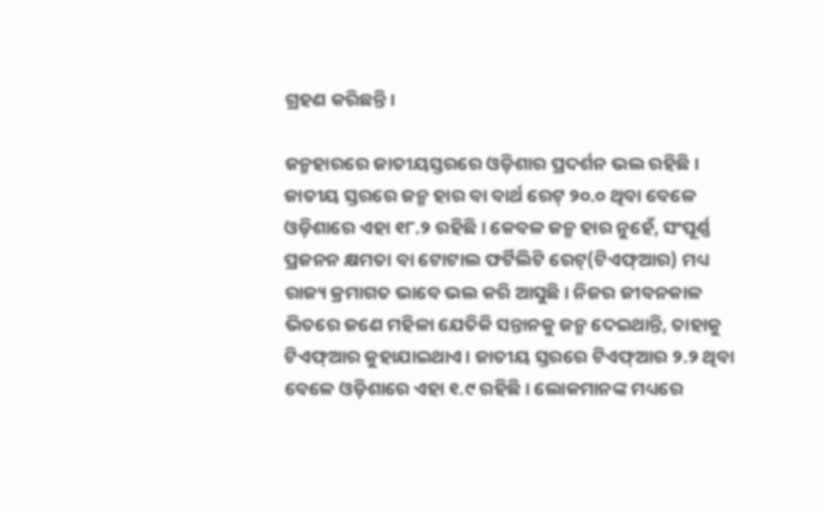ଗ୍ରହଣ କରିଛନ୍ତି।

ଜନ୍ମହାରରେ ଜାତୀୟସ୍ତରରେ ଓଡ଼ିଶାର ପ୍ରଦର୍ଶନ ଭଲ ରହିଛି। ଜାତୀୟ ସ୍ତରରେ ଜନ୍ମ ହାର ବା ବାର୍ଥ ରେଟ୍‌ ୨୦.୦ ଥିବା ବେଳେ ଓଡ଼ିଶାରେ ଏହା ୧୮.୨ ରହିଛି। କେବଳ ଜନ୍ମ ହାର ନୁହେଁ, ସଂପୂର୍ଣ୍ଣ ପ୍ରଜନନ କ୍ଷମତା ବା ଟୋଟାଲ ଫର୍ଟିଲିଟି ‌ରେଟ୍‌(ଟିଏଫ୍‌ଆର) ମଧ୍ୟ ରାଜ୍ୟ କ୍ରମାଗତ ଭାବେ ଭଲ କରି ଆସୁଛି। ନିଜର ଜୀବନକାଳ ଭିତରେ ଜଣେ ମହିଳା ଯେତିକି ସନ୍ତାନକୁ ଜନ୍ମ ଦେଇଥାନ୍ତି, ତାହାକୁ ଟିଏଫ୍‌ଆର କୁହାଯାଇଥାଏ। ଜାତୀୟ ସ୍ତରରେ ଟିଏଫ୍‌ଆର ୨.୨ ଥିବା ବେଳେ ଓଡ଼ିଶାରେ ଏହା ୧.୯ ରହିଛି। ଲୋକମାନଙ୍କ ମଧ୍ୟ‌ରେ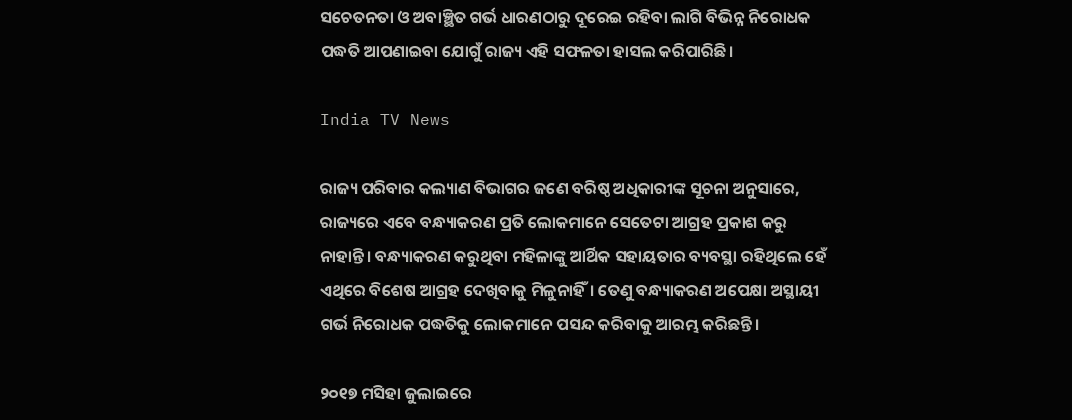ସଚେତନତା ଓ ଅବାଞ୍ଛିତ ଗର୍ଭ ଧାରଣଠାରୁ ଦୂରେଇ ରହିବା ଲାଗି ବିଭିନ୍ନ ନିରୋଧକ ପଦ୍ଧତି ଆପଣାଇବା ଯୋଗୁଁ ରାଜ୍ୟ ଏହି ସଫଳତା ହାସଲ କରିପାରିଛି।

India TV News

ରାଜ୍ୟ ପରିବାର କଲ୍ୟାଣ ବିଭାଗର ଜଣେ ବରିଷ୍ଠ ଅଧିକାରୀଙ୍କ ସୂଚନା ଅନୁସାରେ, ରାଜ୍ୟରେ ଏବେ ବନ୍ଧ୍ୟାକରଣ ପ୍ରତି ଲୋକମାନେ ସେତେଟା ଆଗ୍ରହ ପ୍ରକାଶ କରୁ ନାହାନ୍ତି। ବନ୍ଧ୍ୟାକରଣ କରୁଥିବା ମହିଳାଙ୍କୁ ଆର୍ଥିକ ସହାୟତାର ବ୍ୟବସ୍ଥା ରହିଥିଲେ ହେଁ ଏଥିରେ ବିଶେଷ ଆଗ୍ରହ ଦେଖିବାକୁ ମିଳୁନାହିଁ। ତେଣୁ ବନ୍ଧ୍ୟାକରଣ ଅପେକ୍ଷା ଅସ୍ଥାୟୀ ଗର୍ଭ ନିରୋଧକ ପଦ୍ଧତିକୁ ଲୋକମାନେ ପସନ୍ଦ କରିବାକୁ ଆରମ୍ଭ କରିଛନ୍ତି।

୨୦୧୭ ମସିହା ଜୁଲାଇରେ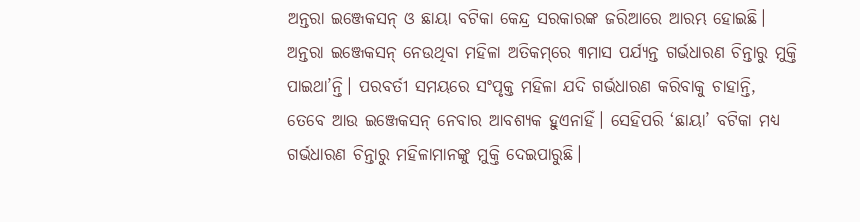ଅନ୍ତରା ଇଞ୍ଜେକସନ୍ ଓ ଛାୟା ବଟିକା କେନ୍ଦ୍ର ସରକାରଙ୍କ ଜରିଆରେ ଆରମ୍ଭ ହୋଇଛି। ଅନ୍ତରା ଇଞ୍ଜେକସନ୍ ନେଉଥିବା ମହିଳା ଅତିକମ୍‌ରେ ୩ମାସ ପର୍ଯ୍ୟନ୍ତ ଗର୍ଭଧାରଣ ଚିନ୍ତାରୁ ମୁକ୍ତି ପାଇଥା’ନ୍ତି। ପରବର୍ତୀ ସମୟରେ ସଂପୃକ୍ତ ମହିଳା ଯଦି ଗର୍ଭଧାରଣ କରିବାକୁ ଚାହାନ୍ତି, ତେବେ ଆଉ ଇଞ୍ଜେକସନ୍ ନେବାର ଆବଶ୍ୟକ ହୁଏନାହିଁ। ସେହିପରି ‘ଛାୟା’ ବଟିକା ମଧ୍ୟ ଗର୍ଭଧାରଣ ଚିନ୍ତାରୁ ମହିଳାମାନଙ୍କୁ ମୁକ୍ତି ଦେଇପାରୁଛି।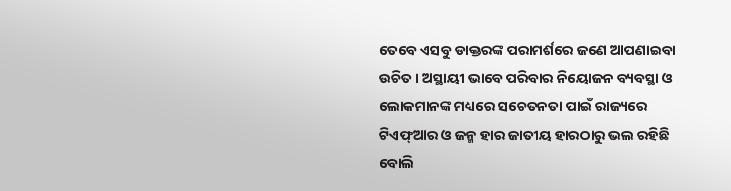ତେବେ ଏସବୁ ଡାକ୍ତରଙ୍କ ପରାମର୍ଶରେ ଜଣେ ଆପଣାଇବା ଉଚିତ। ଅସ୍ଥାୟୀ ଭାବେ ପରିବ‌ାର ନିୟୋଜନ ବ୍ୟବସ୍ଥା ଓ ଲୋକମାନଙ୍କ ମଧ୍ୟରେ ସଚେତନତା ପାଇଁ ରାଜ୍ୟରେ ଟିଏଫ୍‌ଆର ଓ ଜନ୍ମ ହାର ଜାତୀୟ ହାରଠାରୁ ଭଲ ରହିଛି ବୋଲି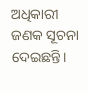ଅଧିକାରୀ ଜଣକ ସୂଚନା ଦେଇଛନ୍ତି।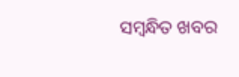ସମ୍ବନ୍ଧିତ ଖବର